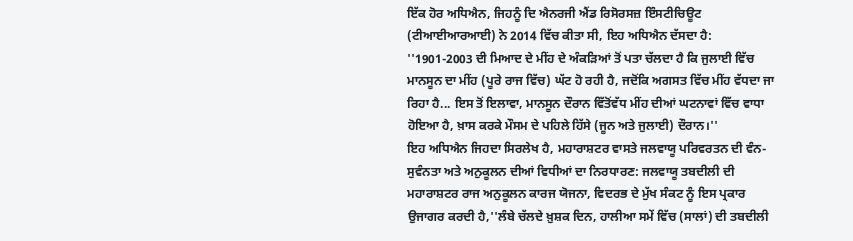ਇੱਕ ਹੋਰ ਅਧਿਐਨ, ਜਿਹਨੂੰ ਦਿ ਐਨਰਜੀ ਐਂਡ ਰਿਸੋਰਸਜ਼ ਇੰਸਟੀਚਿਊਟ (ਟੀਆਈਆਰਆਈ) ਨੇ 2014 ਵਿੱਚ ਕੀਤਾ ਸੀ, ਇਹ ਅਧਿਐਨ ਦੱਸਦਾ ਹੈ: ''1901-2003 ਦੀ ਮਿਆਦ ਦੇ ਮੀਂਹ ਦੇ ਅੰਕੜਿਆਂ ਤੋਂ ਪਤਾ ਚੱਲਦਾ ਹੈ ਕਿ ਜੁਲਾਈ ਵਿੱਚ ਮਾਨਸੂਨ ਦਾ ਮੀਂਹ (ਪੂਰੇ ਰਾਜ ਵਿੱਚ) ਘੱਟ ਹੋ ਰਹੀ ਹੈ, ਜਦੋਂਕਿ ਅਗਸਤ ਵਿੱਚ ਮੀਂਹ ਵੱਧਦਾ ਜਾ ਰਿਹਾ ਹੈ... ਇਸ ਤੋਂ ਇਲਾਵਾ, ਮਾਨਸੂਨ ਦੌਰਾਨ ਵਿੱਤੋਂਵੱਧ ਮੀਂਹ ਦੀਆਂ ਘਟਨਾਵਾਂ ਵਿੱਚ ਵਾਧਾ ਹੋਇਆ ਹੈ, ਖ਼ਾਸ ਕਰਕੇ ਮੌਸਮ ਦੇ ਪਹਿਲੇ ਹਿੱਸੇ (ਜੂਨ ਅਤੇ ਜੁਲਾਈ) ਦੌਰਾਨ।''
ਇਹ ਅਧਿਐਨ ਜਿਹਦਾ ਸਿਰਲੇਖ ਹੈ, ਮਹਾਰਾਸ਼ਟਰ ਵਾਸਤੇ ਜਲਵਾਯੂ ਪਰਿਵਰਤਨ ਦੀ ਵੰਨ-ਸੁਵੰਨਤਾ ਅਤੇ ਅਨੁਕੂਲਨ ਦੀਆਂ ਵਿਧੀਆਂ ਦਾ ਨਿਰਧਾਰਣ: ਜਲਵਾਯੂ ਤਬਦੀਲੀ ਦੀ ਮਹਾਰਾਸ਼ਟਰ ਰਾਜ ਅਨੁਕੂਲਨ ਕਾਰਜ ਯੋਜਨਾ, ਵਿਦਰਭ ਦੇ ਮੁੱਖ ਸੰਕਟ ਨੂੰ ਇਸ ਪ੍ਰਕਾਰ ਉਜਾਗਰ ਕਰਦੀ ਹੈ,''ਲੰਬੇ ਚੱਲਦੇ ਖ਼ੁਸ਼ਕ ਦਿਨ, ਹਾਲੀਆ ਸਮੇਂ ਵਿੱਚ (ਸਾਲਾਂ) ਦੀ ਤਬਦੀਲੀ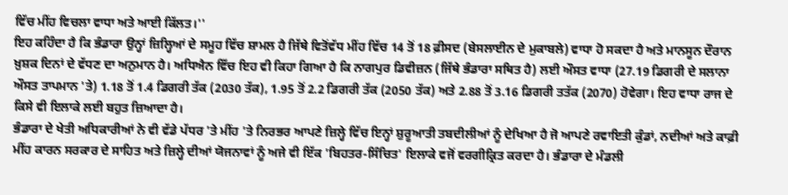ਵਿੱਚ ਮੀਂਹ ਵਿਚਲਾ ਵਾਧਾ ਅਤੇ ਆਈ ਕਿੱਲਤ।''
ਇਹ ਕਹਿੰਦਾ ਹੈ ਕਿ ਭੰਡਾਰਾ ਉਨ੍ਹਾਂ ਜ਼ਿਲ੍ਹਿਆਂ ਦੇ ਸਮੂਹ ਵਿੱਚ ਸ਼ਾਮਲ ਹੈ ਜਿੱਥੇ ਵਿਤੋਂਵੱਧ ਮੀਂਹ ਵਿੱਚ 14 ਤੋਂ 18 ਫ਼ੀਸਦ (ਬੇਸਲਾਈਨ ਦੇ ਮੁਕਾਬਲੇ) ਵਾਧਾ ਹੋ ਸਕਦਾ ਹੈ ਅਤੇ ਮਾਨਸੂਨ ਦੌਰਾਨ ਖ਼ੁਸ਼ਕ ਦਿਨਾਂ ਦੇ ਵੱਧਣ ਦਾ ਅਨੁਮਾਨ ਹੈ। ਅਧਿਐਨ ਵਿੱਚ ਇਹ ਵੀ ਕਿਹਾ ਗਿਆ ਹੈ ਕਿ ਨਾਗਪੁਰ ਡਿਵੀਜ਼ਨ (ਜਿੱਥੇ ਭੰਡਾਰਾ ਸਥਿਤ ਹੈ) ਲਈ ਔਸਤ ਵਾਧਾ (27.19 ਡਿਗਰੀ ਦੇ ਸਲਾਨਾ ਔਸਤ ਤਾਪਮਾਨ 'ਤੇ) 1.18 ਤੋਂ 1.4 ਡਿਗਰੀ ਤੱਕ (2030 ਤੱਕ), 1.95 ਤੋਂ 2.2 ਡਿਗਰੀ ਤੱਕ (2050 ਤੱਕ) ਅਤੇ 2.88 ਤੋਂ 3.16 ਡਿਗਰੀ ਤਤੱਕ (2070) ਹੋਵੇਗਾ। ਇਹ ਵਾਧਾ ਰਾਜ ਦੇ ਕਿਸੇ ਵੀ ਇਲਾਕੇ ਲਈ ਬਹੁਤ ਜ਼ਿਆਦਾ ਹੈ।
ਭੰਡਾਰਾ ਦੇ ਖੇਤੀ ਅਧਿਕਾਰੀਆਂ ਨੇ ਵੀ ਵੱਡੇ ਪੱਧਰ 'ਤੇ ਮੀਂਹ 'ਤੇ ਨਿਰਭਰ ਆਪਣੇ ਜ਼ਿਲ੍ਹੇ ਵਿੱਚ ਇਨ੍ਹਾਂ ਸ਼ੁਰੂਆਤੀ ਤਬਦੀਲੀਆਂ ਨੂੰ ਦੇਖਿਆ ਹੈ ਜੋ ਆਪਣੇ ਰਵਾਇਤੀ ਕੁੰਡਾਂ, ਨਦੀਆਂ ਅਤੇ ਕਾਫ਼ੀ ਮੀਂਹ ਕਾਰਨ ਸਰਕਾਰ ਦੇ ਸਾਹਿਤ ਅਤੇ ਜ਼ਿਲ੍ਹੇ ਦੀਆਂ ਯੋਜਨਾਵਾਂ ਨੂੰ ਅਜੇ ਵੀ ਇੱਕ 'ਬਿਹਤਰ-ਸਿੰਚਿਤ' ਇਲਾਕੇ ਵਜੋਂ ਵਰਗੀਕ੍ਰਿਤ ਕਰਦਾ ਹੈ। ਭੰਡਾਰਾ ਦੇ ਮੰਡਲੀ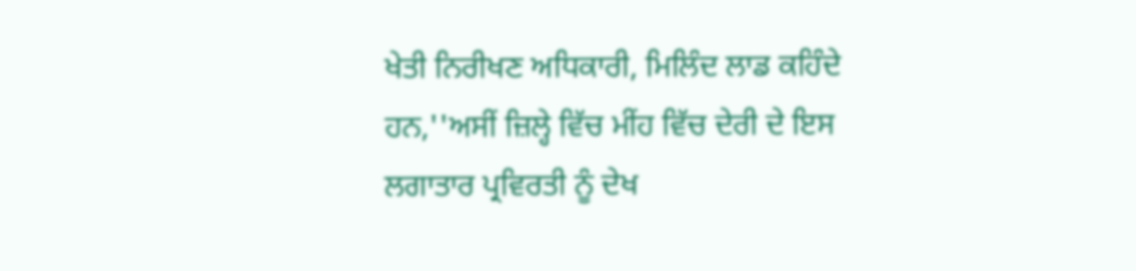ਖੇਤੀ ਨਿਰੀਖਣ ਅਧਿਕਾਰੀ, ਮਿਲਿੰਦ ਲਾਡ ਕਹਿੰਦੇ ਹਨ,''ਅਸੀਂ ਜ਼ਿਲ੍ਹੇ ਵਿੱਚ ਮੀਂਹ ਵਿੱਚ ਦੇਰੀ ਦੇ ਇਸ ਲਗਾਤਾਰ ਪ੍ਰਵਿਰਤੀ ਨੂੰ ਦੇਖ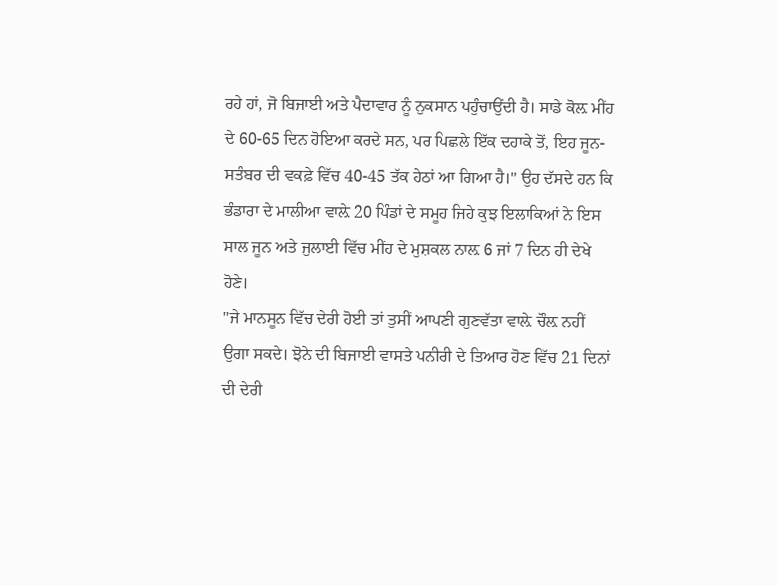ਰਹੇ ਹਾਂ, ਜੋ ਬਿਜਾਈ ਅਤੇ ਪੈਦਾਵਾਰ ਨੂੰ ਨੁਕਸਾਨ ਪਹੁੰਚਾਉਂਦੀ ਹੈ। ਸਾਡੇ ਕੋਲ਼ ਮੀਂਹ ਦੇ 60-65 ਦਿਨ ਹੋਇਆ ਕਰਦੇ ਸਨ, ਪਰ ਪਿਛਲੇ ਇੱਕ ਦਹਾਕੇ ਤੋਂ, ਇਹ ਜੂਨ-ਸਤੰਬਰ ਦੀ ਵਕਫ਼ੇ ਵਿੱਚ 40-45 ਤੱਕ ਹੇਠਾਂ ਆ ਗਿਆ ਹੈ।'' ਉਹ ਦੱਸਦੇ ਹਨ ਕਿ ਭੰਡਾਰਾ ਦੇ ਮਾਲੀਆ ਵਾਲ਼ੇ 20 ਪਿੰਡਾਂ ਦੇ ਸਮੂਹ ਜਿਹੇ ਕੁਝ ਇਲਾਕਿਆਂ ਨੇ ਇਸ ਸਾਲ ਜੂਨ ਅਤੇ ਜੁਲਾਈ ਵਿੱਚ ਮੀਂਹ ਦੇ ਮੁਸ਼ਕਲ ਨਾਲ਼ 6 ਜਾਂ 7 ਦਿਨ ਹੀ ਦੇਖੇ ਹੋਣੇ।
''ਜੇ ਮਾਨਸੂਨ ਵਿੱਚ ਦੇਰੀ ਹੋਈ ਤਾਂ ਤੁਸੀਂ ਆਪਣੀ ਗੁਣਵੱਤਾ ਵਾਲ਼ੇ ਚੌਲ਼ ਨਹੀਂ ਉਗਾ ਸਕਦੇ। ਝੋਨੇ ਦੀ ਬਿਜਾਈ ਵਾਸਤੇ ਪਨੀਰੀ ਦੇ ਤਿਆਰ ਹੋਣ ਵਿੱਚ 21 ਦਿਨਾਂ ਦੀ ਦੇਰੀ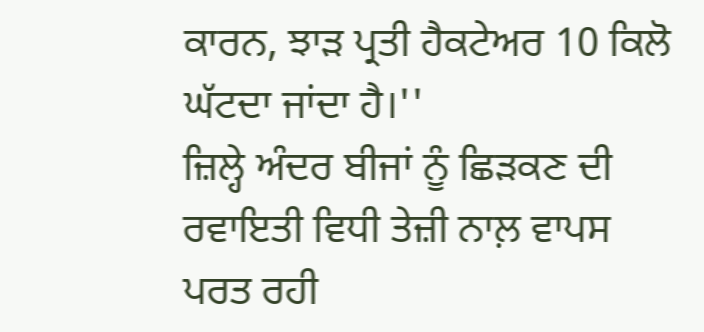ਕਾਰਨ, ਝਾੜ ਪ੍ਰਤੀ ਹੈਕਟੇਅਰ 10 ਕਿਲੋ ਘੱਟਦਾ ਜਾਂਦਾ ਹੈ।''
ਜ਼ਿਲ੍ਹੇ ਅੰਦਰ ਬੀਜਾਂ ਨੂੰ ਛਿੜਕਣ ਦੀ ਰਵਾਇਤੀ ਵਿਧੀ ਤੇਜ਼ੀ ਨਾਲ਼ ਵਾਪਸ ਪਰਤ ਰਹੀ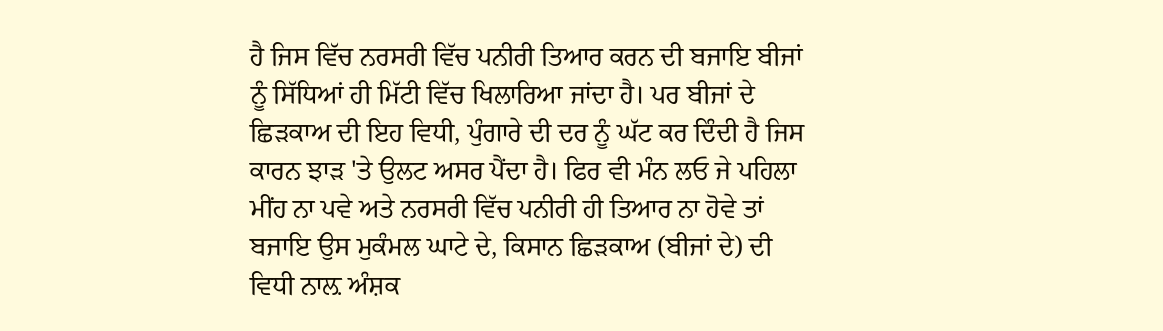ਹੈ ਜਿਸ ਵਿੱਚ ਨਰਸਰੀ ਵਿੱਚ ਪਨੀਰੀ ਤਿਆਰ ਕਰਨ ਦੀ ਬਜਾਇ ਬੀਜਾਂ ਨੂੰ ਸਿੱਧਿਆਂ ਹੀ ਮਿੱਟੀ ਵਿੱਚ ਖਿਲਾਰਿਆ ਜਾਂਦਾ ਹੈ। ਪਰ ਬੀਜਾਂ ਦੇ ਛਿੜਕਾਅ ਦੀ ਇਹ ਵਿਧੀ, ਪੁੰਗਾਰੇ ਦੀ ਦਰ ਨੂੰ ਘੱਟ ਕਰ ਦਿੰਦੀ ਹੈ ਜਿਸ ਕਾਰਨ ਝਾੜ 'ਤੇ ਉਲਟ ਅਸਰ ਪੈਂਦਾ ਹੈ। ਫਿਰ ਵੀ ਮੰਨ ਲਓ ਜੇ ਪਹਿਲਾ ਮੀਂਹ ਨਾ ਪਵੇ ਅਤੇ ਨਰਸਰੀ ਵਿੱਚ ਪਨੀਰੀ ਹੀ ਤਿਆਰ ਨਾ ਹੋਵੇ ਤਾਂ ਬਜਾਇ ਉਸ ਮੁਕੰਮਲ ਘਾਟੇ ਦੇ, ਕਿਸਾਨ ਛਿੜਕਾਅ (ਬੀਜਾਂ ਦੇ) ਦੀ ਵਿਧੀ ਨਾਲ਼ ਅੰਸ਼ਕ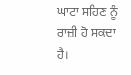ਘਾਟਾ ਸਹਿਣ ਨੂੰ ਰਾਜ਼ੀ ਹੋ ਸਕਦਾ ਹੈ।